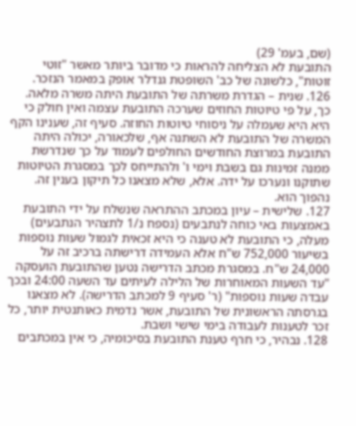(שם, בעמ' 29)
התובעת לא הצליחה להראות כי מדובר ביותר מאשר "זוטי זוטות", כלשונה של כב' השופטת גנדלר אופק במאמר הנזכר.
126. שנית – הגדרת משרתה של התובעת היתה משרה מלאה. כך, על פי טיוטות החוזים שערכה התובעת עצמה ואין חולק כי היא היא שעמלה על ניסוחי טיוטות החוזה. סעיף זה, שענינו הקף המשרה של התובעת לא השתנה אף, שלכאורה, יכולה היתה התובעת במרוצת החודשים החולפים לעמוד על כך שנדרשת ממנה זמינות גם בשבת וימי ו' ולהתייחס לכך במסגרת הטיוטות שתוקנו ונערכו על ידה. אלא, שלא מצאנו כל תיקון בענין זה. נהפוך הוא.
127. שלישית – עיון במכתב ההתראה שנשלח על ידי התובעת באמצעות באי כוחה לנתבעים (נספח נ/1 לתצהיר הנתבעים) מעלה, כי התובעת לא טענה כי היא זכאית לגמול שעות נוספות בשיעור 752,000 ש"ח אלא העמידה דרישתה ברכיב זה על 24,000 ש"ח. במסגרת מכתב הדרישה נטען שהתובעת הועסקה "עד השעות המאוחרות של הלילה לעיתים עד השעה 24:00 ובכך עבדה שעות נוספות" (ר' סעיף 9 למכתב הדרישה). לא מצאנו בגרסתה הראשונית של התובעת, אשר נדמית כאותנטית יותר, כל זכר לטענות לעבודה בימי שישי ושבת.
128. נבהיר, כי חרף טענת התובעת בסיכומיה, כי אין במכתבים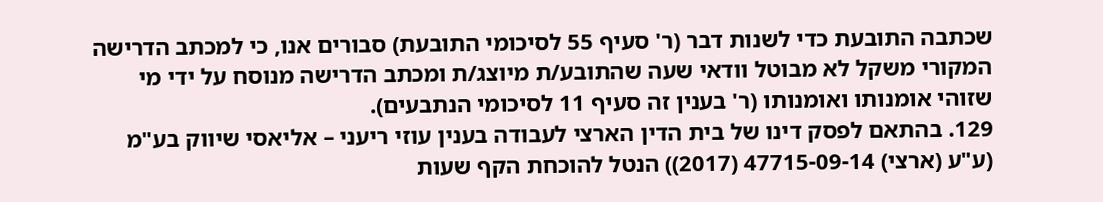שכתבה התובעת כדי לשנות דבר (ר' סעיף 55 לסיכומי התובעת) סבורים אנו, כי למכתב הדרישה המקורי משקל לא מבוטל וודאי שעה שהתובע/ת מיוצג/ת ומכתב הדרישה מנוסח על ידי מי שזוהי אומנותו ואומנותו (ר' בענין זה סעיף 11 לסיכומי הנתבעים).
129. בהתאם לפסק דינו של בית הדין הארצי לעבודה בענין עוזי ריעני – אליאסי שיווק בע"מ (ע"ע (ארצי) 47715-09-14 (2017)) הנטל להוכחת הקף שעות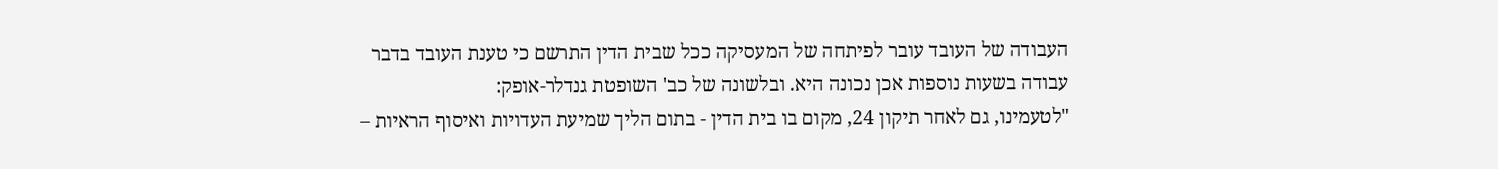העבודה של העובד עובר לפיתחה של המעסיקה ככל שבית הדין התרשם כי טענת העובד בדבר עבודה בשעות נוספות אכן נכונה היא. ובלשונה של כב' השופטת גנדלר-אופק:
"לטעמינו, גם לאחר תיקון 24, מקום בו בית הדין - בתום הליך שמיעת העדויות ואיסוף הראיות –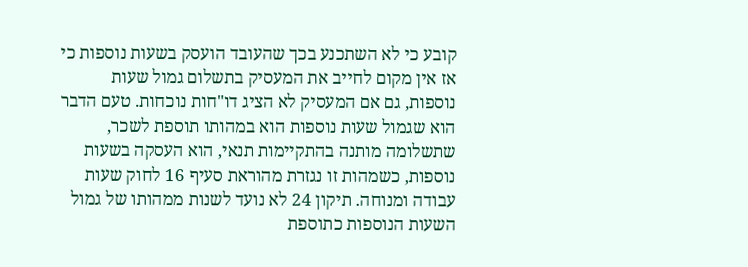קובע כי לא השתכנע בכך שהעובד הועסק בשעות נוספות כי אז אין מקום לחייב את המעסיק בתשלום גמול שעות נוספות, גם אם המעסיק לא הציג דו"חות נוכחות. טעם הדבר הוא שגמול שעות נוספות הוא במהותו תוספת לשכר, שתשלומה מותנה בהתקיימות תנאי, הוא העסקה בשעות נוספות, כשמהות זו נגזרת מהוראת סעיף 16 לחוק שעות עבודה ומנוחה. תיקון 24 לא נועד לשנות ממהותו של גמול השעות הנוספות כתוספת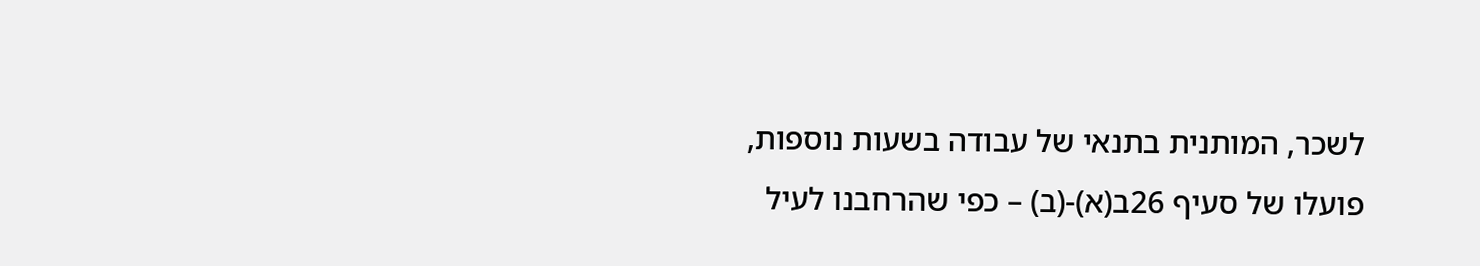לשכר, המותנית בתנאי של עבודה בשעות נוספות, פועלו של סעיף 26ב(א)-(ב) – כפי שהרחבנו לעיל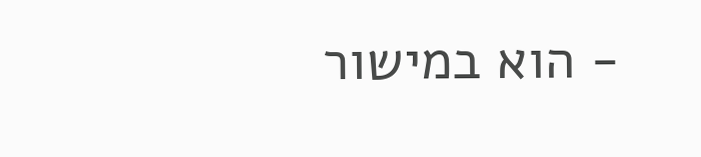- הוא במישור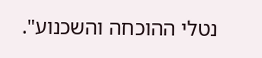נטלי ההוכחה והשכנוע".